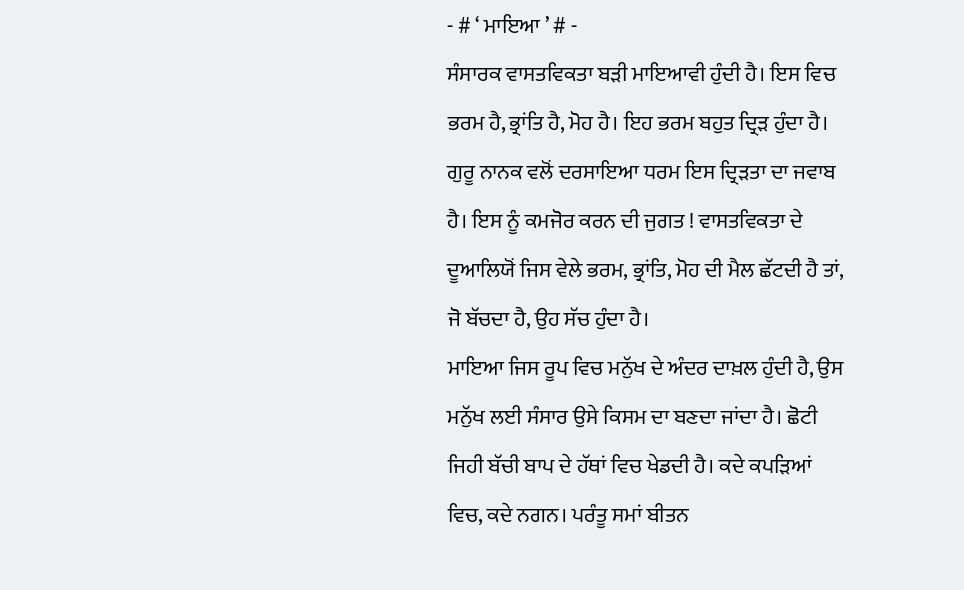- # ‘ ਮਾਇਆ ’ # -
ਸੰਸਾਰਕ ਵਾਸਤਵਿਕਤਾ ਬੜੀ ਮਾਇਆਵੀ ਹੁੰਦੀ ਹੈ। ਇਸ ਵਿਚ ਭਰਮ ਹੈ, ਭ੍ਰਾਂਤਿ ਹੈ, ਮੋਹ ਹੈ। ਇਹ ਭਰਮ ਬਹੁਤ ਦ੍ਰਿੜ ਹੁੰਦਾ ਹੈ। ਗੁਰੂ ਨਾਨਕ ਵਲੋਂ ਦਰਸਾਇਆ ਧਰਮ ਇਸ ਦ੍ਰਿੜਤਾ ਦਾ ਜਵਾਬ ਹੈ। ਇਸ ਨੂੰ ਕਮਜੋਰ ਕਰਨ ਦੀ ਜੁਗਤ ! ਵਾਸਤਵਿਕਤਾ ਦੇ ਦੂਆਲਿਯੋਂ ਜਿਸ ਵੇਲੇ ਭਰਮ, ਭ੍ਰਾਂਤਿ, ਮੋਹ ਦੀ ਮੈਲ ਛੱਟਦੀ ਹੈ ਤਾਂ, ਜੋ ਬੱਚਦਾ ਹੈ, ਉਹ ਸੱਚ ਹੁੰਦਾ ਹੈ।
ਮਾਇਆ ਜਿਸ ਰੂਪ ਵਿਚ ਮਨੁੱਖ ਦੇ ਅੰਦਰ ਦਾਖ਼ਲ ਹੁੰਦੀ ਹੈ, ਉਸ ਮਨੁੱਖ ਲਈ ਸੰਸਾਰ ਉਸੇ ਕਿਸਮ ਦਾ ਬਣਦਾ ਜਾਂਦਾ ਹੈ। ਛੋਟੀ ਜਿਹੀ ਬੱਚੀ ਬਾਪ ਦੇ ਹੱਥਾਂ ਵਿਚ ਖੇਡਦੀ ਹੈ। ਕਦੇ ਕਪੜਿਆਂ ਵਿਚ, ਕਦੇ ਨਗਨ। ਪਰੰਤੂ ਸਮਾਂ ਬੀਤਨ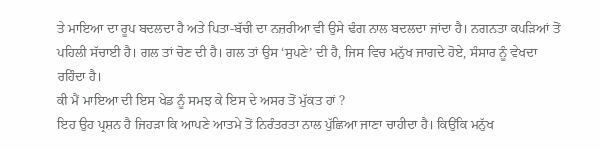ਤੇ ਮਾਇਆ ਦਾ ਰੂਪ ਬਦਲਦਾ ਹੈ ਅਤੇ ਪਿਤਾ-ਬੱਚੀ ਦਾ ਨਜ਼ਰੀਆ ਵੀ ਉਸੇ ਢੰਗ ਨਾਲ ਬਦਲਦਾ ਜਾਂਦਾ ਹੈ। ਨਗਨਤਾ ਕਪੜਿਆਂ ਤੋਂ ਪਹਿਲੀ ਸੱਚਾਈ ਹੈ। ਗਲ ਤਾਂ ਚੋਣ ਦੀ ਹੈ। ਗਲ ਤਾਂ ਉਸ ‘ਸੁਪਣੇ’ ਦੀ ਹੈ, ਜਿਸ ਵਿਚ ਮਨੁੱਖ ਜਾਗਦੇ ਹੋਏ, ਸੰਸਾਰ ਨੂੰ ਵੇਖਦਾ ਰਹਿੰਦਾ ਹੈ।
ਕੀ ਮੈਂ ਮਾਇਆ ਦੀ ਇਸ ਖੇਡ ਨੂੰ ਸਮਝ ਕੇ ਇਸ ਦੇ ਅਸਰ ਤੋਂ ਮੁੱਕਤ ਹਾਂ ?
ਇਹ ਉਹ ਪ੍ਰਸ਼ਨ ਹੈ ਜਿਹੜਾ ਕਿ ਆਪਣੇ ਆਤਮੇ ਤੋਂ ਨਿਰੰਤਰਤਾ ਨਾਲ ਪੁੱਛਿਆ ਜਾਣਾ ਚਾਹੀਦਾ ਹੈ। ਕਿਉਂਕਿ ਮਨੁੱਖ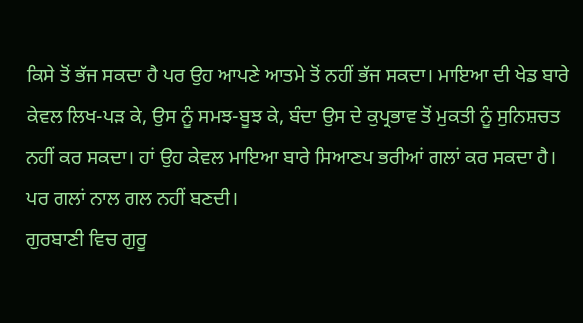ਕਿਸੇ ਤੋਂ ਭੱਜ ਸਕਦਾ ਹੈ ਪਰ ਉਹ ਆਪਣੇ ਆਤਮੇ ਤੋਂ ਨਹੀਂ ਭੱਜ ਸਕਦਾ। ਮਾਇਆ ਦੀ ਖੇਡ ਬਾਰੇ ਕੇਵਲ ਲਿਖ-ਪੜ ਕੇ, ਉਸ ਨੂੰ ਸਮਝ-ਬੂਝ ਕੇ, ਬੰਦਾ ਉਸ ਦੇ ਕੁਪ੍ਰਭਾਵ ਤੋਂ ਮੁਕਤੀ ਨੂੰ ਸੁਨਿਸ਼ਚਤ ਨਹੀਂ ਕਰ ਸਕਦਾ। ਹਾਂ ਉਹ ਕੇਵਲ ਮਾਇਆ ਬਾਰੇ ਸਿਆਣਪ ਭਰੀਆਂ ਗਲਾਂ ਕਰ ਸਕਦਾ ਹੈ। ਪਰ ਗਲਾਂ ਨਾਲ ਗਲ ਨਹੀਂ ਬਣਦੀ।
ਗੁਰਬਾਣੀ ਵਿਚ ਗੁਰੂ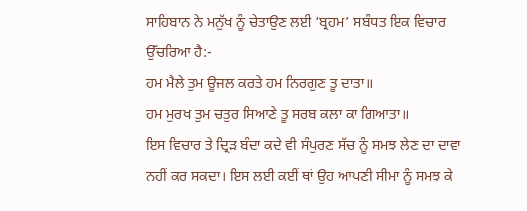ਸਾਹਿਬਾਨ ਨੇ ਮਨੁੱਖ ਨੂੰ ਚੇਤਾਉਣ ਲਈ ‘ਬ੍ਰਹਮ’ ਸਬੰਧਤ ਇਕ ਵਿਚਾਰ ਉੱਚਰਿਆ ਹੈ:-
ਹਮ ਮੈਲੇ ਤੁਮ ਊਜਲ ਕਰਤੇ ਹਮ ਨਿਰਗੁਣ ਤੂ ਦਾਤਾ॥
ਹਮ ਮੁਰਖ ਤੁਮ ਚਤੁਰ ਸਿਆਣੇ ਤੂ ਸਰਬ ਕਲਾ ਕਾ ਗਿਆਤਾ॥
ਇਸ ਵਿਚਾਰ ਤੇ ਦ੍ਰਿੜ ਬੰਦਾ ਕਦੇ ਵੀ ਸੰਪੁਰਣ ਸੱਚ ਨੂੰ ਸਮਝ ਲੇਣ ਦਾ ਦਾਵਾ ਨਹੀਂ ਕਰ ਸਕਦਾ। ਇਸ ਲਈ ਕਈਂ ਥਾਂ ਉਹ ਆਪਣੀ ਸੀਮਾ ਨੂੰ ਸਮਝ ਕੇ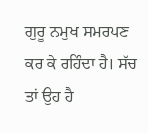ਗੁਰੂ ਨਮੁਖ ਸਮਰਪਣ ਕਰ ਕੇ ਰਹਿੰਦਾ ਹੈ। ਸੱਚ ਤਾਂ ਉਹ ਹੈ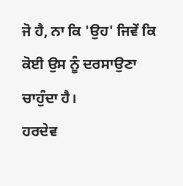ਜੋ ਹੈ, ਨਾ ਕਿ 'ਉਹ' ਜਿਵੇਂ ਕਿ ਕੋਈ ਉਸ ਨੂੰ ਦਰਸਾਉਣਾ ਚਾਹੁੰਦਾ ਹੈ।
ਹਰਦੇਵ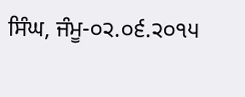ਸਿੰਘ, ਜੰਮੂ-੦੨.੦੬.੨੦੧੫